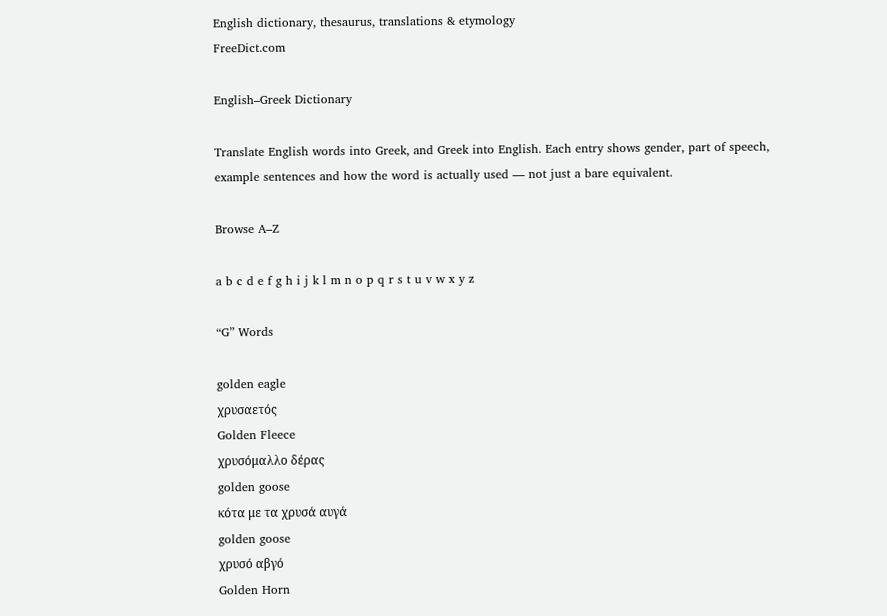English dictionary, thesaurus, translations & etymology
FreeDict.com

English–Greek Dictionary

Translate English words into Greek, and Greek into English. Each entry shows gender, part of speech, example sentences and how the word is actually used — not just a bare equivalent.

Browse A–Z

a b c d e f g h i j k l m n o p q r s t u v w x y z

“G” Words

golden eagle
χρυσαετός
Golden Fleece
χρυσόμαλλο δέρας
golden goose
κότα με τα χρυσά αυγά
golden goose
χρυσό αβγό
Golden Horn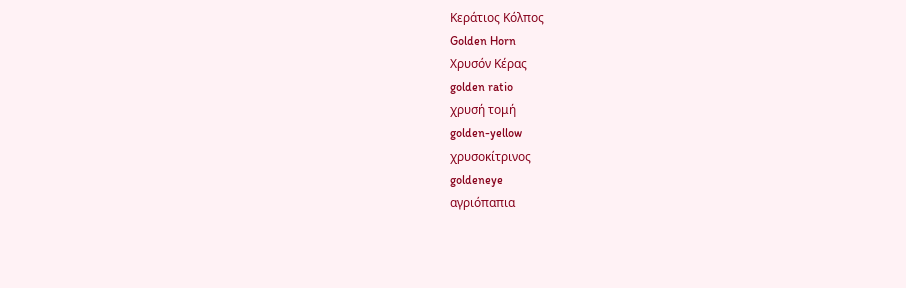Κεράτιος Κόλπος
Golden Horn
Χρυσόν Κέρας
golden ratio
χρυσή τομή
golden-yellow
χρυσοκίτρινος
goldeneye
αγριόπαπια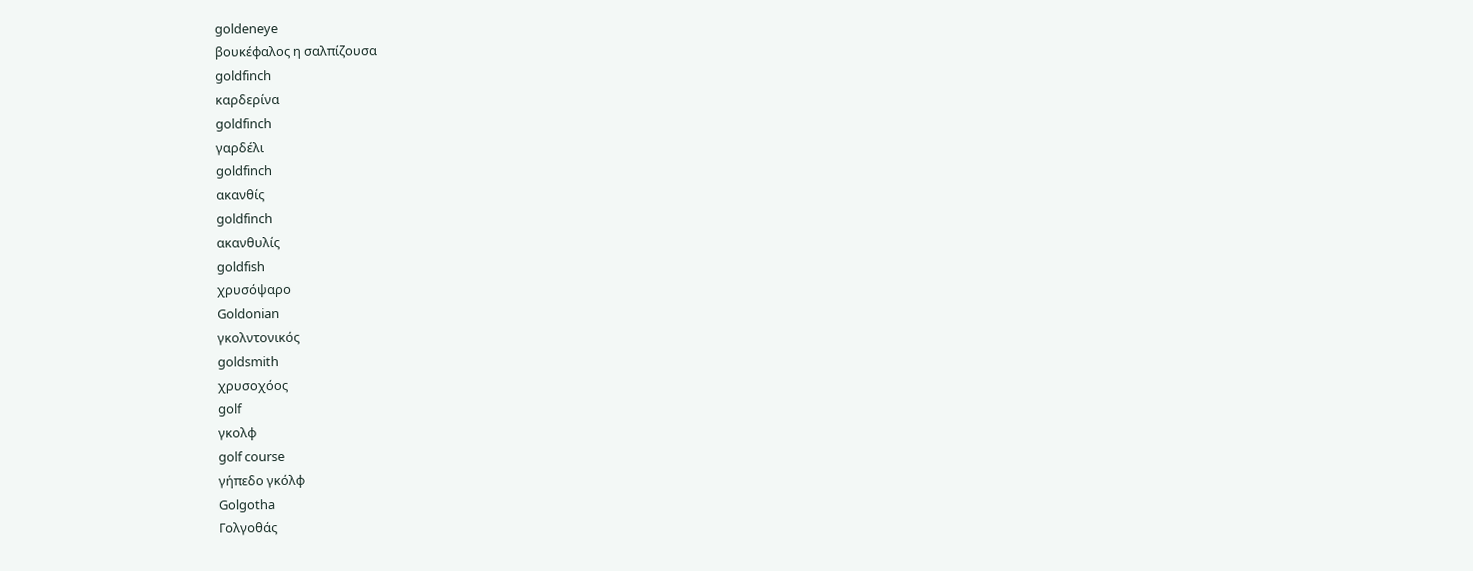goldeneye
βουκέφαλος η σαλπίζουσα
goldfinch
καρδερίνα
goldfinch
γαρδέλι
goldfinch
ακανθίς
goldfinch
ακανθυλίς
goldfish
χρυσόψαρο
Goldonian
γκολντονικός
goldsmith
χρυσοχόος
golf
γκολφ
golf course
γήπεδο γκόλφ
Golgotha
Γολγοθάς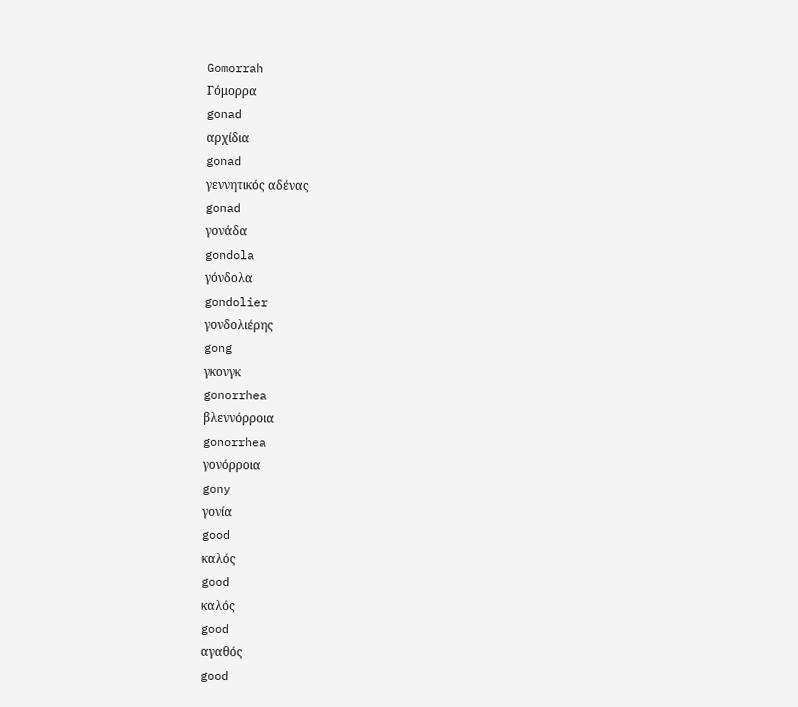Gomorrah
Γόμορρα
gonad
αρχίδια
gonad
γεννητικός αδένας
gonad
γονάδα
gondola
γόνδολα
gondolier
γονδολιέρης
gong
γκονγκ
gonorrhea
βλεννόρροια
gonorrhea
γονόρροια
gony
γονία
good
καλός
good
καλός
good
αγαθός
good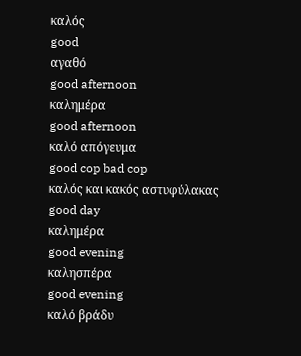καλός
good
αγαθό
good afternoon
καλημέρα
good afternoon
καλό απόγευμα
good cop bad cop
καλός και κακός αστυφύλακας
good day
καλημέρα
good evening
καλησπέρα
good evening
καλό βράδυ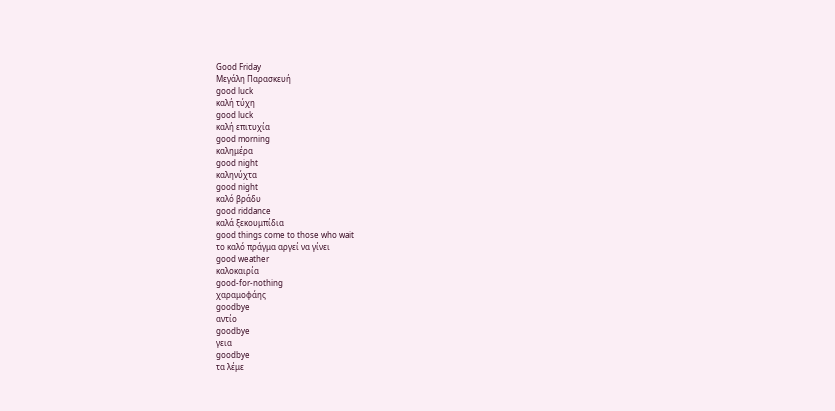Good Friday
Μεγάλη Παρασκευή
good luck
καλή τύχη
good luck
καλή επιτυχία
good morning
καλημέρα
good night
καληνύχτα
good night
καλό βράδυ
good riddance
καλά ξεκουμπίδια
good things come to those who wait
το καλό πράγμα αργεί να γίνει
good weather
καλοκαιρία
good-for-nothing
χαραμοφάης
goodbye
αντίο
goodbye
γεια
goodbye
τα λέμε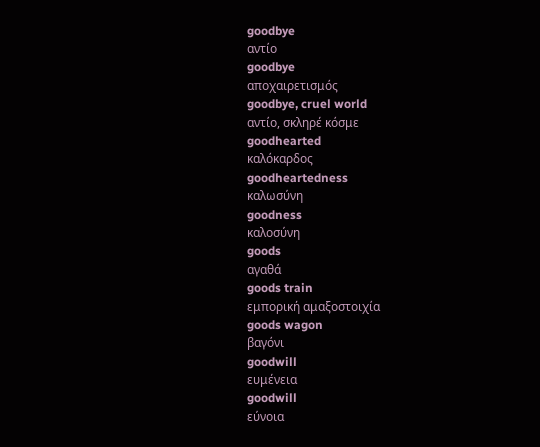goodbye
αντίο
goodbye
αποχαιρετισμός
goodbye, cruel world
αντίο, σκληρέ κόσμε
goodhearted
καλόκαρδος
goodheartedness
καλωσύνη
goodness
καλοσύνη
goods
αγαθά
goods train
εμπορική αμαξοστοιχία
goods wagon
βαγόνι
goodwill
ευμένεια
goodwill
εύνοια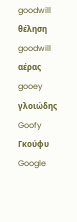goodwill
θέληση
goodwill
αέρας
gooey
γλοιώδης
Goofy
Γκούφυ
Google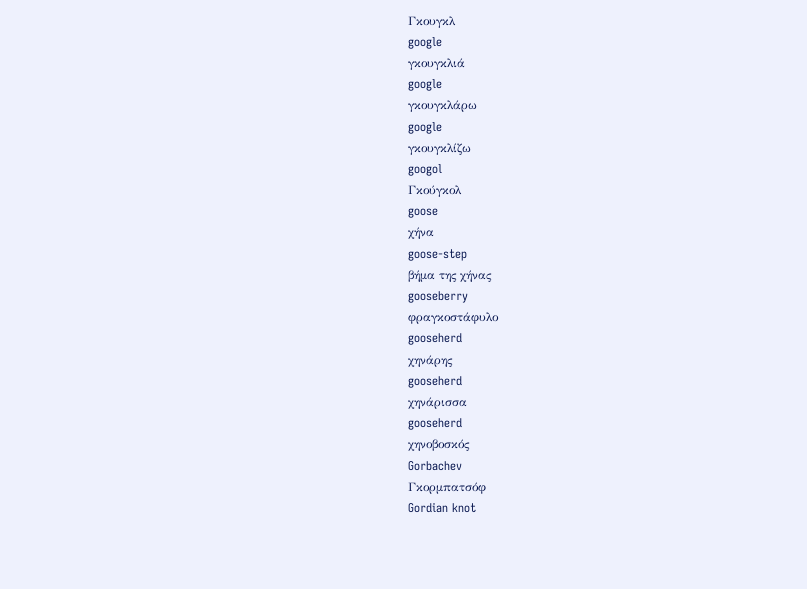Γκουγκλ
google
γκουγκλιά
google
γκουγκλάρω
google
γκουγκλίζω
googol
Γκούγκολ
goose
χήνα
goose-step
βήμα της χήνας
gooseberry
φραγκοστάφυλο
gooseherd
χηνάρης
gooseherd
χηνάρισσα
gooseherd
χηνοβοσκός
Gorbachev
Γκορμπατσόφ
Gordian knot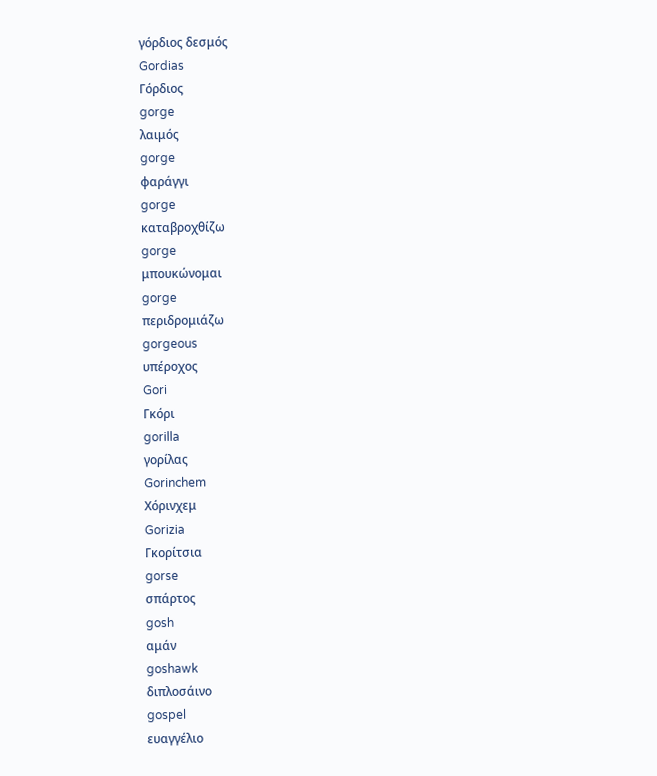γόρδιος δεσμός
Gordias
Γόρδιος
gorge
λαιμός
gorge
φαράγγι
gorge
καταβροχθίζω
gorge
μπουκώνομαι
gorge
περιδρομιάζω
gorgeous
υπέροχος
Gori
Γκόρι
gorilla
γορίλας
Gorinchem
Χόρινχεμ
Gorizia
Γκορίτσια
gorse
σπάρτος
gosh
αμάν
goshawk
διπλοσάινο
gospel
ευαγγέλιο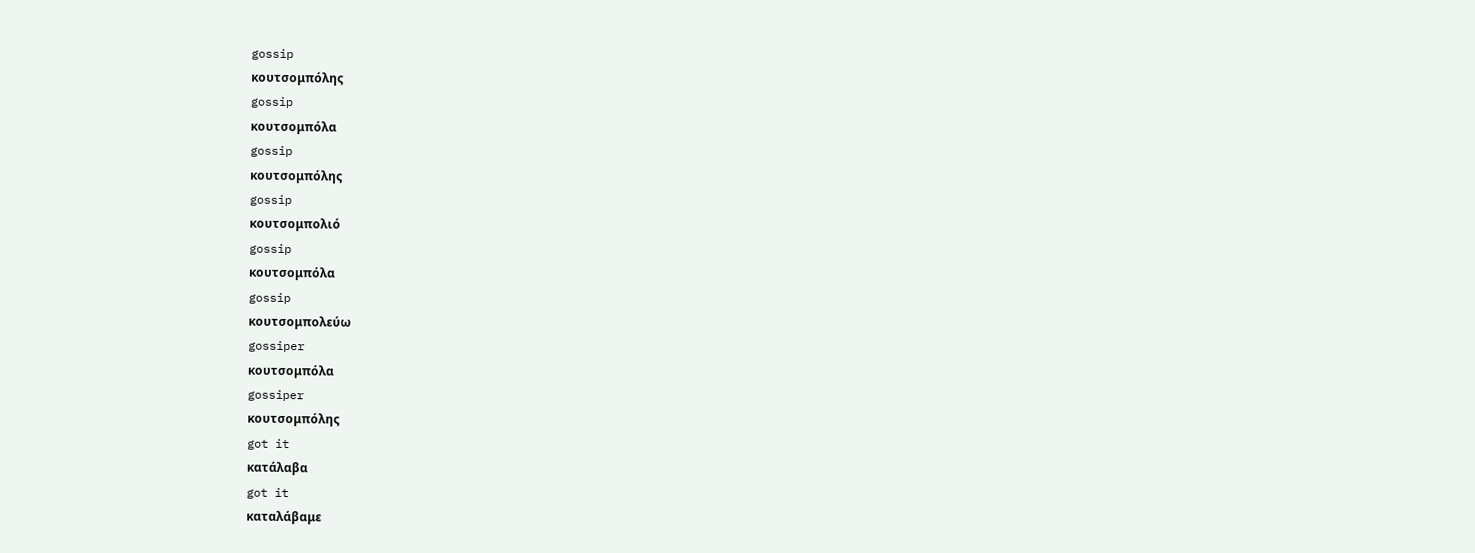gossip
κουτσομπόλης
gossip
κουτσομπόλα
gossip
κουτσομπόλης
gossip
κουτσομπολιό
gossip
κουτσομπόλα
gossip
κουτσομπολεύω
gossiper
κουτσομπόλα
gossiper
κουτσομπόλης
got it
κατάλαβα
got it
καταλάβαμε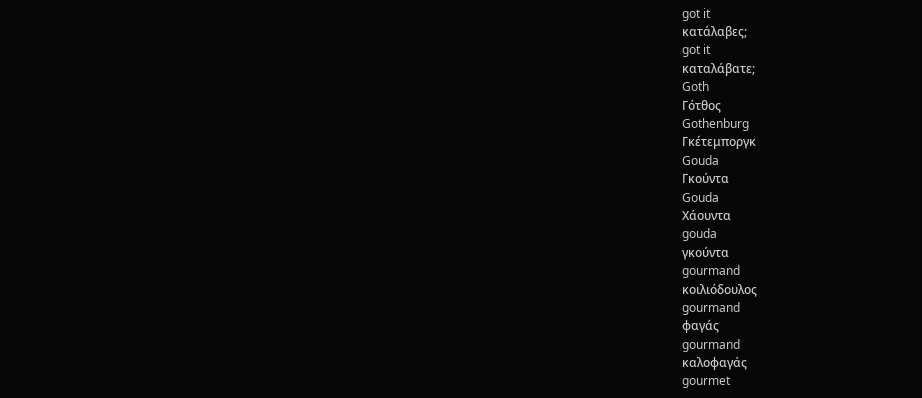got it
κατάλαβες;
got it
καταλάβατε;
Goth
Γότθος
Gothenburg
Γκέτεμποργκ
Gouda
Γκούντα
Gouda
Χάουντα
gouda
γκούντα
gourmand
κοιλιόδουλος
gourmand
φαγάς
gourmand
καλοφαγάς
gourmet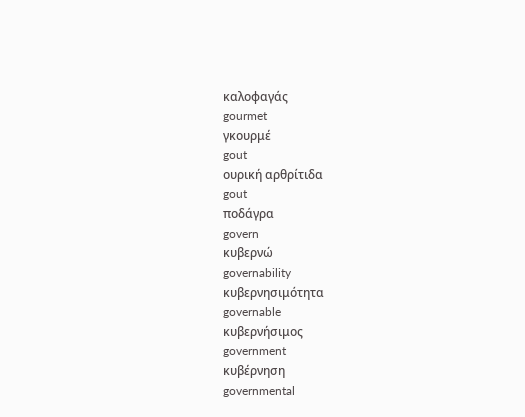καλοφαγάς
gourmet
γκουρμέ
gout
ουρική αρθρίτιδα
gout
ποδάγρα
govern
κυβερνώ
governability
κυβερνησιμότητα
governable
κυβερνήσιμος
government
κυβέρνηση
governmental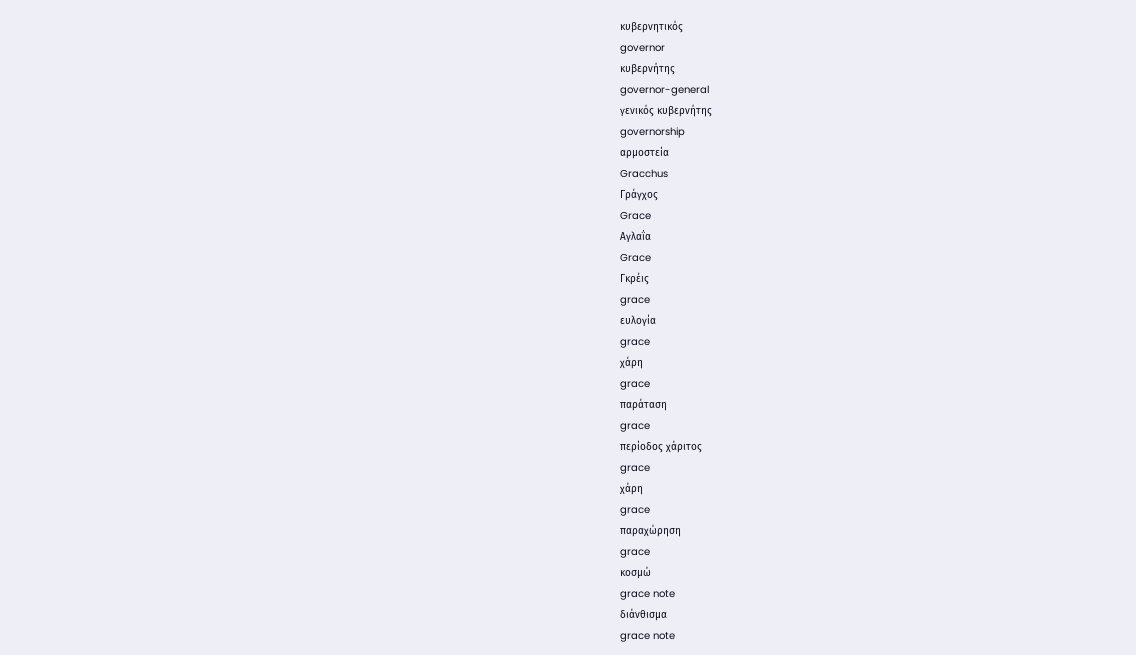κυβερνητικός
governor
κυβερνήτης
governor-general
γενικός κυβερνήτης
governorship
αρμοστεία
Gracchus
Γράγχος
Grace
Αγλαΐα
Grace
Γκρέις
grace
ευλογία
grace
χάρη
grace
παράταση
grace
περίοδος χάριτος
grace
χάρη
grace
παραχώρηση
grace
κοσμώ
grace note
διάνθισμα
grace note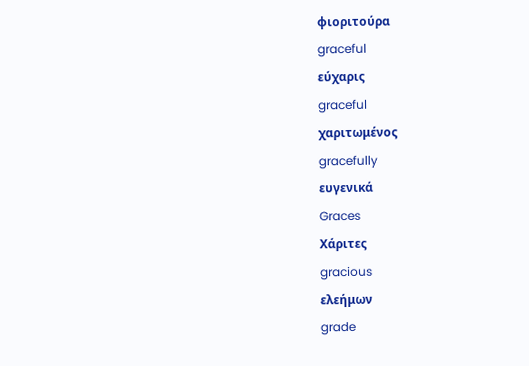φιοριτούρα
graceful
εύχαρις
graceful
χαριτωμένος
gracefully
ευγενικά
Graces
Χάριτες
gracious
ελεήμων
grade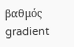βαθμός
gradient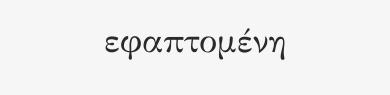εφαπτομένη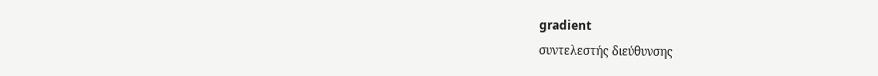gradient
συντελεστής διεύθυνσης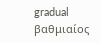gradual
βαθμιαίος